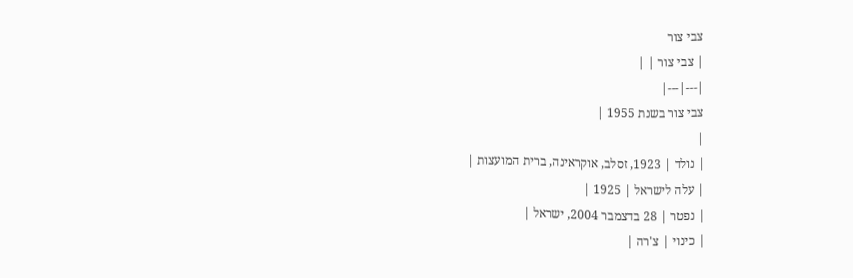צבי צור
| צבי צור | |
|---|---|
צבי צור בשנת 1955 |
|
| נולד | 1923, זסלב, אוקראינה, ברית המועצות |
| עלה לישראל | 1925 |
| נפטר | 28 בדצמבר 2004, ישראל |
| כינוי | צ'רה |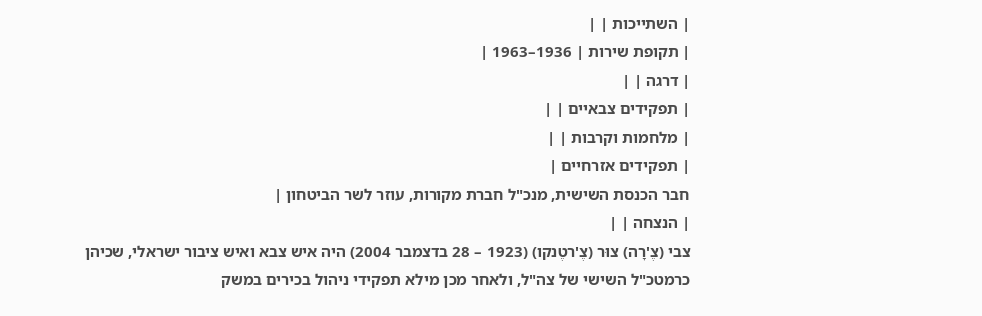| השתייכות | |
| תקופת שירות | 1936–1963 |
| דרגה | |
| תפקידים צבאיים | |
| מלחמות וקרבות | |
| תפקידים אזרחיים |
חבר הכנסת השישית, מנכ"ל חברת מקורות, עוזר לשר הביטחון |
| הנצחה | |
צבי (צֶ'רָה) צוּר (צֶ'רטֶנקו) (1923 – 28 בדצמבר 2004) היה איש צבא ואיש ציבור ישראלי, שכיהן כרמטכ"ל השישי של צה"ל, ולאחר מכן מילא תפקידי ניהול בכירים במשק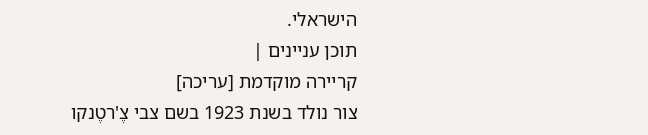הישראלי.
תוכן עניינים |
קריירה מוקדמת [עריכה]
צור נולד בשנת 1923 בשם צבי צֶ'רטֶנקו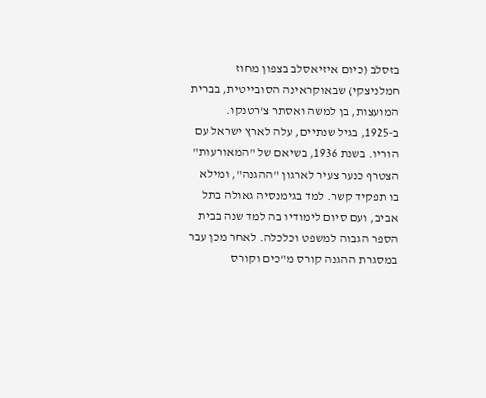בזסלב (כיום איזיאסלב בצפון מחוז חמלניצקי) שבאוקראינה הסובייטית, בברית המועצות, בן למשה ואסתר צ'רטנקו. ב-1925, בגיל שנתיים, עלה לארץ ישראל עם הוריו. בשנת 1936, בשיאם של "המאורעות" הצטרף כנער צעיר לארגון "ההגנה", ומילא בו תפקיד קשר. למד בגימנסיה גאולה בתל אביב, ועם סיום לימודיו בה למד שנה בבית הספר הגבוה למשפט וכלכלה. לאחר מכן עבר במסגרת ההגנה קורס מ"כים וקורס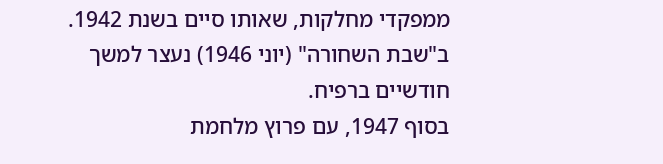ממפקדי מחלקות, שאותו סיים בשנת 1942. ב"שבת השחורה" (יוני 1946) נעצר למשך חודשיים ברפיח.
בסוף 1947, עם פרוץ מלחמת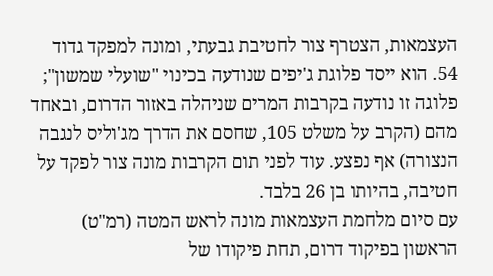העצמאות, הצטרף צור לחטיבת גבעתי, ומונה למפקד גדוד 54. הוא ייסד פלוגת ג'יפים שנודעה בכינוי "שועלי שמשון"; פלוגה זו נודעה בקרבות המרים שניהלה באזור הדרום, ובאחד מהם (הקרב על משלט 105, שחסם את הדרך מג'וליס לנגבה הנצורה) אף נפצע. עוד לפני תום הקרבות מונה צור לפקד על חטיבה, בהיותו בן 26 בלבד.
עם סיום מלחמת העצמאות מונה לראש המטה (רמ"ט) הראשון בפיקוד דרום, תחת פיקודו של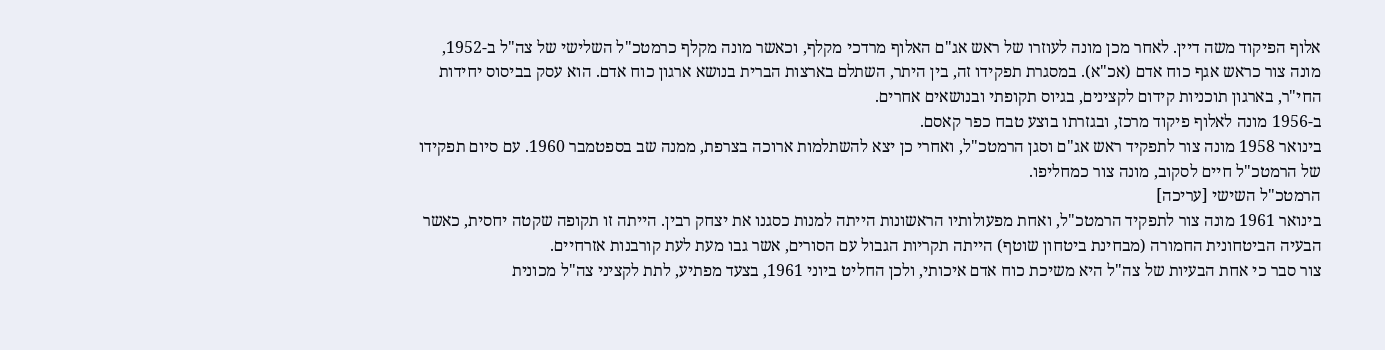אלוף הפיקוד משה דיין. לאחר מכן מונה לעוזרו של ראש אג"ם האלוף מרדכי מקלף, וכאשר מונה מקלף כרמטכ"ל השלישי של צה"ל ב-1952, מונה צור כראש אגף כוח אדם (אכ"א). במסגרת תפקידו זה, בין היתר, השתלם בארצות הברית בנושא ארגון כוח אדם. הוא עסק בביסוס יחידות החי"ר, בארגון תוכניות קידום לקצינים, בגיוס תקופתי ובנושאים אחרים.
ב-1956 מונה לאלוף פיקוד מרכז, ובגזרתו בוצע טבח כפר קאסם.
בינואר 1958 מונה צור לתפקיד ראש אג"ם וסגן הרמטכ"ל, ואחרי כן יצא להשתלמות ארוכה בצרפת, ממנה שב בספטמבר 1960. עם סיום תפקידו של הרמטכ"ל חיים לסקוב, מונה צור כמחליפו.
הרמטכ"ל השישי [עריכה]
בינואר 1961 מונה צור לתפקיד הרמטכ"ל, ואחת מפעולותיו הראשונות הייתה למנות כסגנו את יצחק רבין. הייתה זו תקופה שקטה יחסית, כאשר הבעיה הביטחונית החמורה (מבחינת ביטחון שוטף) הייתה תקריות הגבול עם הסורים, אשר גבו מעת לעת קורבנות אזרחיים.
צור סבר כי אחת הבעיות של צה"ל היא משיכת כוח אדם איכותי, ולכן החליט ביוני 1961, בצעד מפתיע, לתת לקציני צה"ל מכונית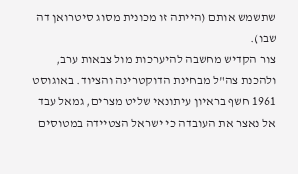שתשמש אותם (הייתה זו מכונית מסוג סיטרואן דה שבו).
צור הקדיש מחשבה להיערכות מול צבאות ערב, ולהכנת צה"ל מבחינת הדוקטרינה והציוד. באוגוסט 1961 חשף בראיון עיתונאי שליט מצרים, גמאל עבד אל נאצר את העובדה כי ישראל הצטיידה במטוסים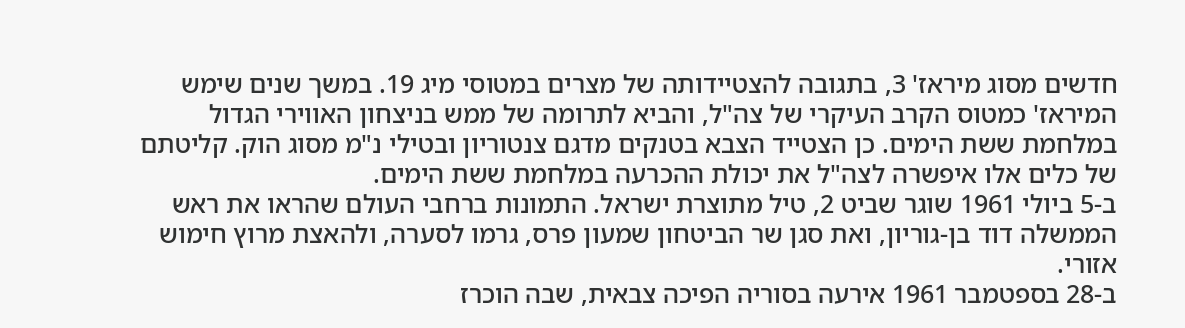חדשים מסוג מיראז' 3, בתגובה להצטיידותה של מצרים במטוסי מיג 19. במשך שנים שימש המיראז' כמטוס הקרב העיקרי של צה"ל, והביא לתרומה של ממש בניצחון האווירי הגדול במלחמת ששת הימים. כן הצטייד הצבא בטנקים מדגם צנטוריון ובטילי נ"מ מסוג הוק. קליטתם של כלים אלו איפשרה לצה"ל את יכולת ההכרעה במלחמת ששת הימים.
ב-5 ביולי 1961 שוגר שביט 2, טיל מתוצרת ישראל. התמונות ברחבי העולם שהראו את ראש הממשלה דוד בן-גוריון, ואת סגן שר הביטחון שמעון פרס, גרמו לסערה, ולהאצת מרוץ חימוש אזורי.
ב-28 בספטמבר 1961 אירעה בסוריה הפיכה צבאית, שבה הוכרז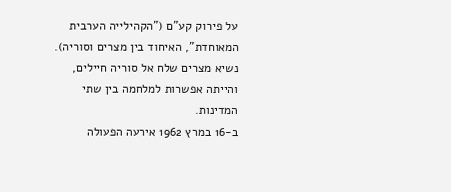על פירוק קע"ם ("הקהילייה הערבית המאוחדת", האיחוד בין מצרים וסוריה). נשיא מצרים שלח אל סוריה חיילים, והייתה אפשרות למלחמה בין שתי המדינות.
ב-16 במרץ 1962 אירעה הפעולה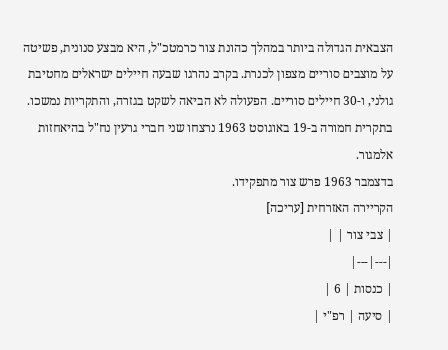הצבאית הגדולה ביותר במהלך כהונת צור כרמטכ"ל, היא מבצע סנונית, פשיטה על מוצבים סוריים מצפון לכנרת. בקרב נהרגו שבעה חיילים ישראלים מחטיבת גולני, ו-30 חיילים סוריים. הפעולה לא הביאה לשקט בגזרה, והתקריות נמשכו. בתקרית חמורה ב-19 באוגוסט 1963 נרצחו שני חברי גרעין נח"ל בהיאחזות אלמגור.
בדצמבר 1963 פרש צור מתפקידו.
הקריירה האזרחית [עריכה]
| צבי צור | |
|---|---|
| כנסות | 6 |
| סיעה | רפ"י |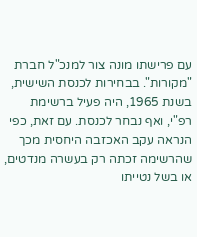עם פרישתו מונה צור למנכ"ל חברת "מקורות". בבחירות לכנסת השישית, בשנת 1965, היה פעיל ברשימת רפ"י, ואף נבחר לכנסת. עם זאת, כפי הנראה עקב האכזבה היחסית מכך שהרשימה זכתה רק בעשרה מנדטים, או בשל נטייתו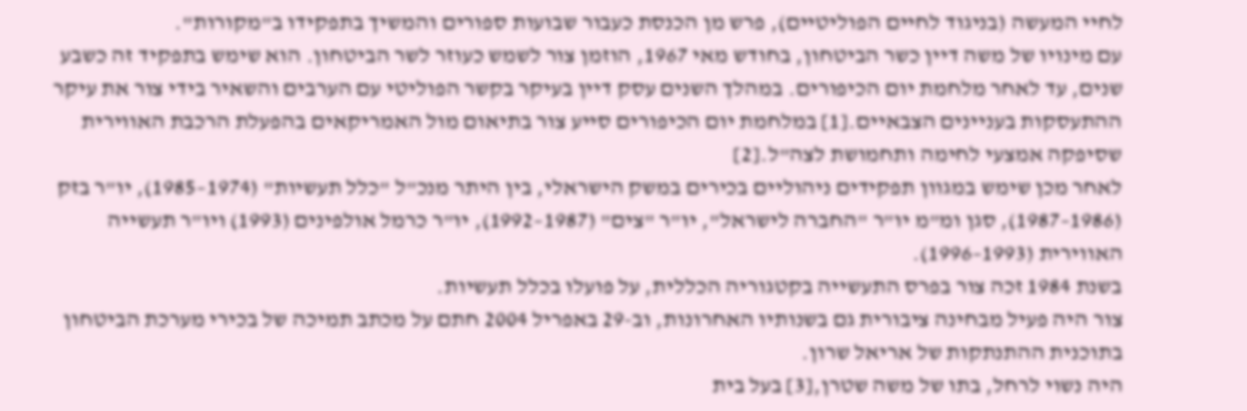לחיי המעשה (בניגוד לחיים הפוליטיים), פרש מן הכנסת כעבור שבועות ספורים והמשיך בתפקידו ב"מקורות".
עם מינויו של משה דיין כשר הביטחון, בחודש מאי 1967, הוזמן צור לשמש כעוזר לשר הביטחון. הוא שימש בתפקיד זה כשבע שנים, עד לאחר מלחמת יום הכיפורים. במהלך השנים עסק דיין בעיקר בקשר הפוליטי עם הערבים והשאיר בידי צור את עיקר ההתעסקות בעניינים הצבאיים.[1] במלחמת יום הכיפורים סייע צור בתיאום מול האמריקאים בהפעלת הרכבת האווירית שסיפקה אמצעי לחימה ותחמושת לצה"ל.[2]
לאחר מכן שימש במגוון תפקידים ניהוליים בכירים במשק הישראלי, בין היתר מנכ"ל "כלל תעשיות" (1974–1985), יו"ר בזק (1986–1987), סגן ומ"מ יו"ר "החברה לישראל", יו"ר "צים" (1987–1992), יו"ר כרמל אולפינים (1993) ויו"ר תעשייה האווירית (1993–1996).
בשנת 1984 זכה צור בפרס התעשייה בקטגוריה הכללית, על פועלו בכלל תעשיות.
צור היה פעיל מבחינה ציבורית גם בשנותיו האחרונות, וב-29 באפריל 2004 חתם על מכתב תמיכה של בכירי מערכת הביטחון בתוכנית ההתנתקות של אריאל שרון.
היה נשוי לרחל, בתו של משה שטרן,[3] בעל בית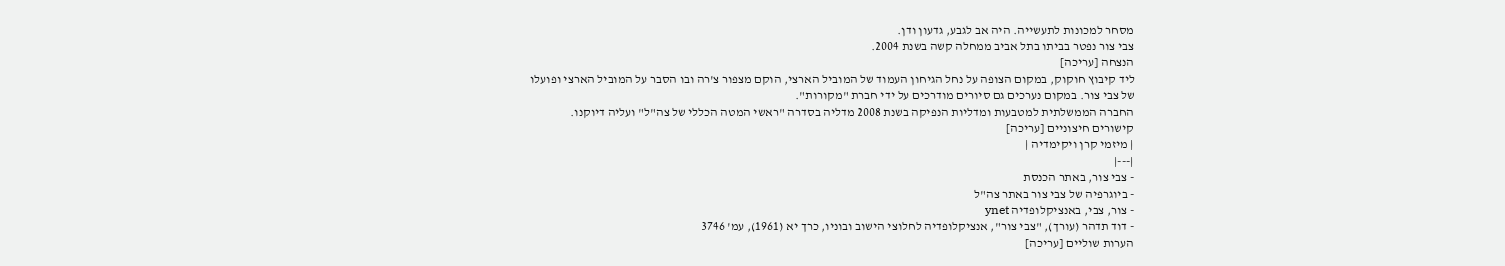מסחר למכונות לתעשייה. היה אב לגבע, גדעון ודן.
צבי צור נפטר בביתו בתל אביב ממחלה קשה בשנת 2004.
הנצחה [עריכה]
ליד קיבוץ חוקוק, במקום הצופה על נחל הגיחון העמוד של המוביל הארצי, הוקם מצפור צ'רה ובו הסבר על המוביל הארצי ופועלו של צבי צור. במקום נערכים גם סיורים מודרכים על ידי חברת "מקורות".
החברה הממשלתית למטבעות ומדליות הנפיקה בשנת 2008 מדליה בסדרה "ראשי המטה הכללי של צה"ל" ועליה דיוקנו.
קישורים חיצוניים [עריכה]
| מיזמי קרן ויקימדיה |
|---|
- צבי צור, באתר הכנסת
- ביוגרפיה של צבי צור באתר צה"ל
- צור, צבי, באנציקלופדיה ynet
- דוד תדהר (עורך), "צבי צור", אנציקלופדיה לחלוצי הישוב ובוניו, כרך יא (1961), עמ' 3746
הערות שוליים [עריכה]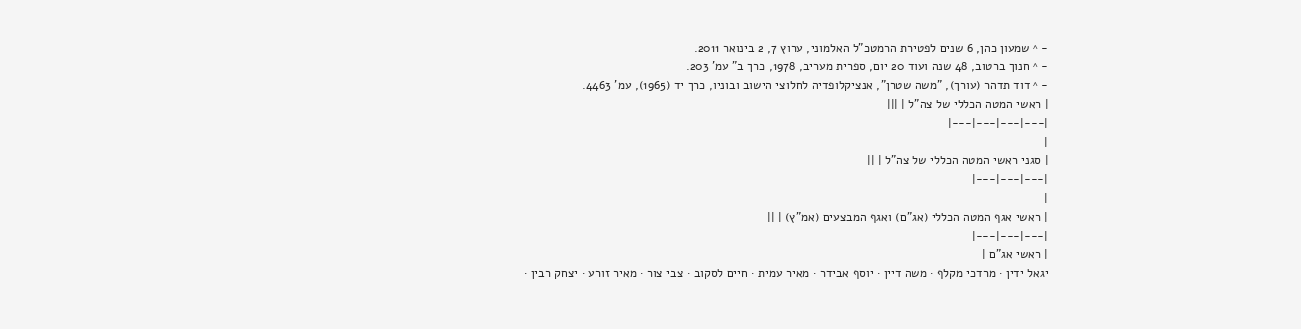- ^ שמעון כהן, 6 שנים לפטירת הרמטכ"ל האלמוני, ערוץ 7, 2 בינואר 2011.
- ^ חנוך ברטוב, 48 שנה ועוד 20 יום, ספרית מעריב, 1978, כרך ב" עמ' 203.
- ^ דוד תדהר (עורך), "משה שטרן", אנציקלופדיה לחלוצי הישוב ובוניו, כרך יד (1965), עמ' 4463.
| ראשי המטה הכללי של צה"ל | |||
|---|---|---|---|
|
| סגני ראשי המטה הכללי של צה"ל | ||
|---|---|---|
|
| ראשי אגף המטה הכללי (אג"ם) ואגף המבצעים (אמ"ץ) | ||
|---|---|---|
| ראשי אג"ם |
יגאל ידין · מרדכי מקלף · משה דיין · יוסף אבידר · מאיר עמית · חיים לסקוב · צבי צור · מאיר זורע · יצחק רבין ·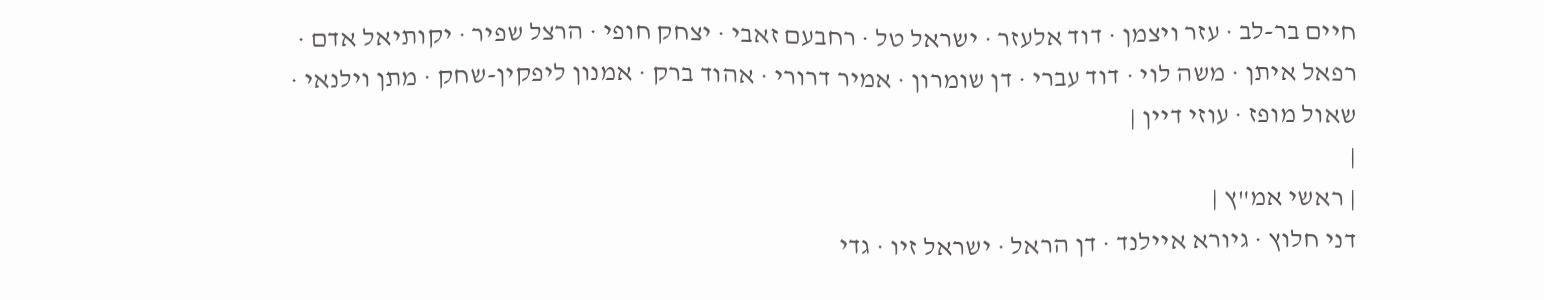חיים בר-לב · עזר ויצמן · דוד אלעזר · ישראל טל · רחבעם זאבי · יצחק חופי · הרצל שפיר · יקותיאל אדם · רפאל איתן · משה לוי · דוד עברי · דן שומרון · אמיר דרורי · אהוד ברק · אמנון ליפקין-שחק · מתן וילנאי · שאול מופז · עוזי דיין |
|
| ראשי אמ"ץ |
דני חלוץ · גיורא איילנד · דן הראל · ישראל זיו · גדי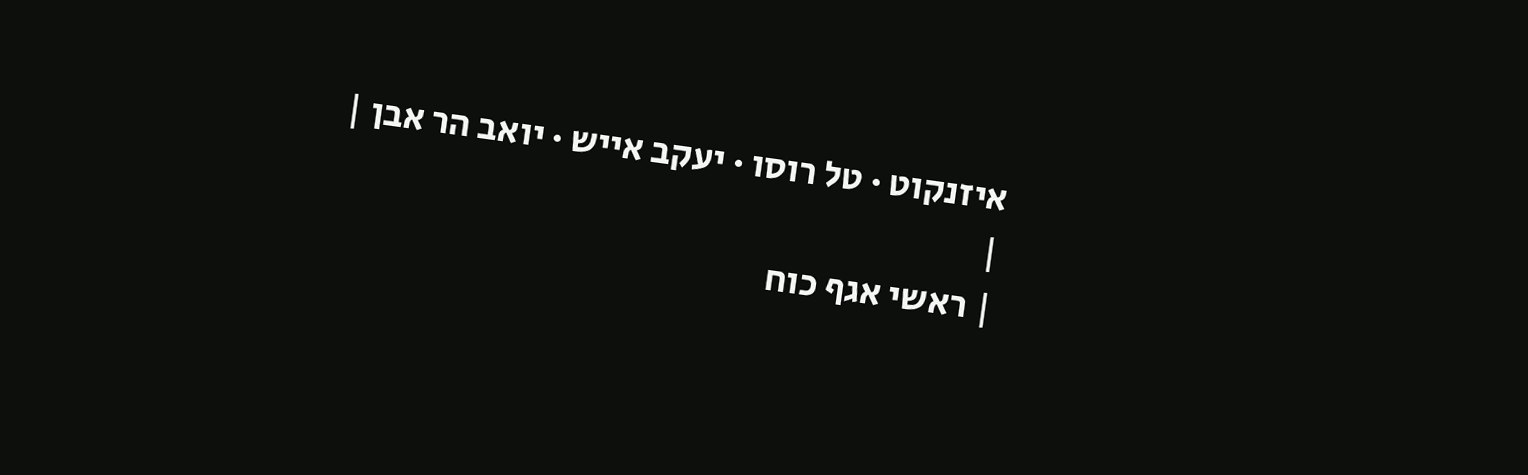איזנקוט · טל רוסו · יעקב אייש · יואב הר אבן |
|
| ראשי אגף כוח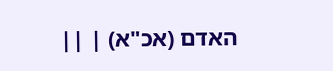האדם (אכ"א) | ||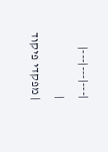|---|---|---|
|
| מפקדי פיקוד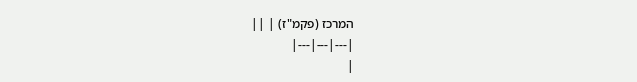המרכז (פקמ"ז) | ||
|---|---|---|
|